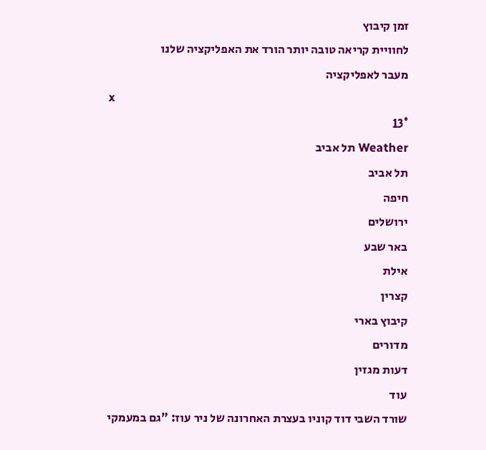זמן קיבוץ
לחוויית קריאה טובה יותר הורד את האפליקציה שלנו
מעבר לאפליקציה
x
13°
Weather תל אביב
תל אביב
חיפה
ירושלים
באר שבע
אילת
קצרין
קיבוץ בארי
מדורים
דעות מגזין
עוד
שורד השבי דוד קוניו בעצרת האחרונה של ניר עוז: "גם במעמקי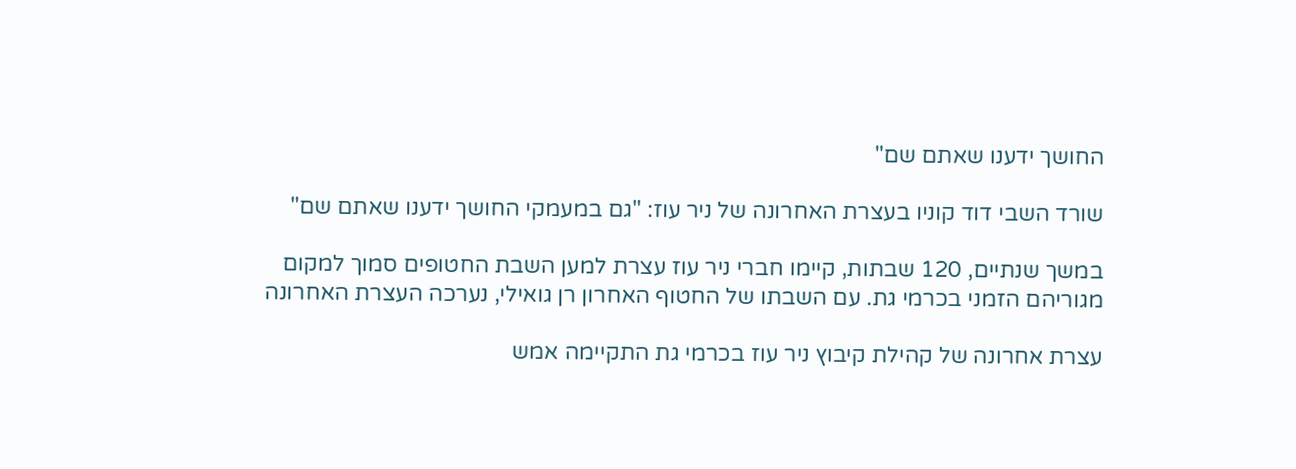החושך ידענו שאתם שם"

שורד השבי דוד קוניו בעצרת האחרונה של ניר עוז: "גם במעמקי החושך ידענו שאתם שם"

במשך שנתיים, 120 שבתות, קיימו חברי ניר עוז עצרת למען השבת החטופים סמוך למקום מגוריהם הזמני בכרמי גת. עם השבתו של החטוף האחרון רן גואילי, נערכה העצרת האחרונה

עצרת אחרונה של קהילת קיבוץ ניר עוז בכרמי גת התקיימה אמש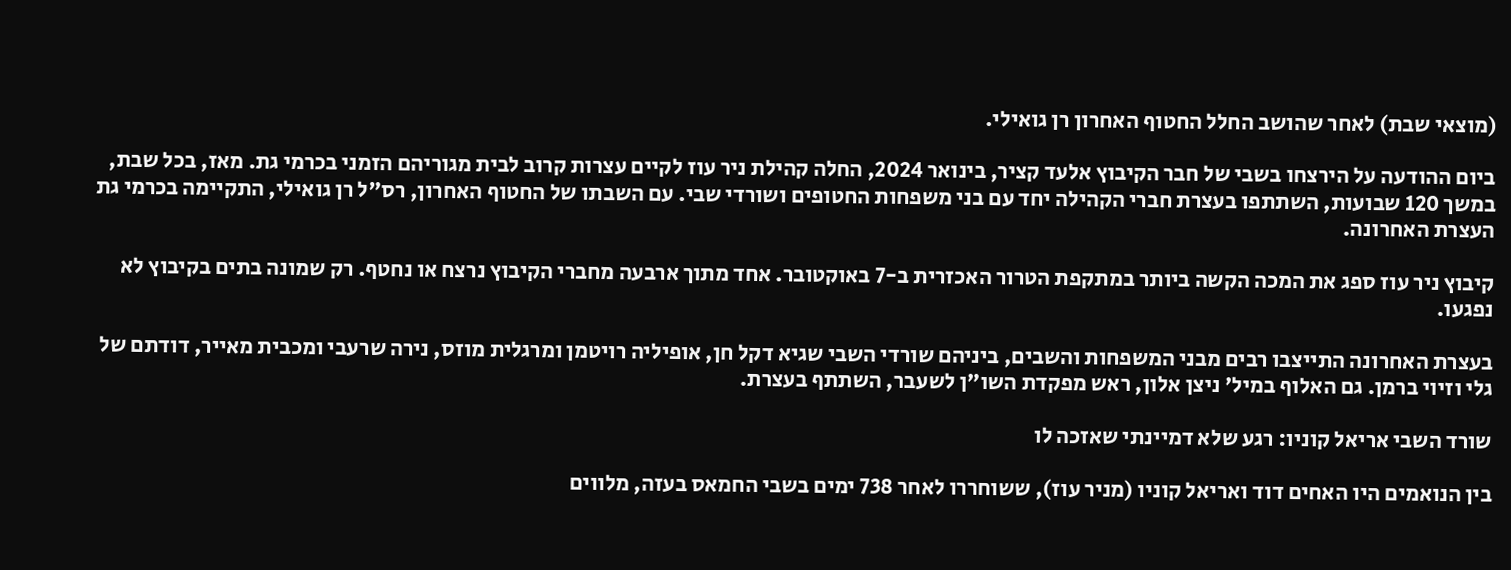(מוצאי שבת) לאחר שהושב החלל החטוף האחרון רן גואילי.

ביום ההודעה על הירצחו בשבי של חבר הקיבוץ אלעד קציר, בינואר 2024, החלה קהילת ניר עוז לקיים עצרות קרוב לבית מגוריהם הזמני בכרמי גת. מאז, בכל שבת, במשך 120 שבועות, השתתפו בעצרת חברי הקהילה יחד עם בני משפחות החטופים ושורדי שבי. עם השבתו של החטוף האחרון, רס"ל רן גואילי, התקיימה בכרמי גת העצרת האחרונה.

קיבוץ ניר עוז ספג את המכה הקשה ביותר במתקפת הטרור האכזרית ב-7 באוקטובר. אחד מתוך ארבעה מחברי הקיבוץ נרצח או נחטף. רק שמונה בתים בקיבוץ לא נפגעו.

בעצרת האחרונה התייצבו רבים מבני המשפחות והשבים, ביניהם שורדי השבי שגיא דקל חן, אופיליה רויטמן ומרגלית מוזס, נירה שרעבי ומכבית מאייר, דודתם של גלי וזיוי ברמן. גם האלוף במיל' ניצן אלון, ראש מפקדת השו"ן לשעבר, השתתף בעצרת.

שורד השבי אריאל קוניו: רגע שלא דמיינתי שאזכה לו

בין הנואמים היו האחים דוד ואריאל קוניו (מניר עוז), ששוחררו לאחר 738 ימים בשבי החמאס בעזה, מלווים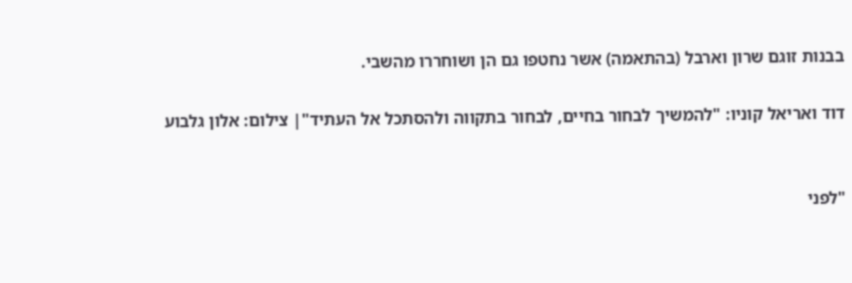בבנות זוגם שרון וארבל (בהתאמה) אשר נחטפו גם הן ושוחררו מהשבי.

דוד ואריאל קוניו: "להמשיך לבחור בחיים, לבחור בתקווה ולהסתכל אל העתיד"| צילום: אלון גלבוע


"לפני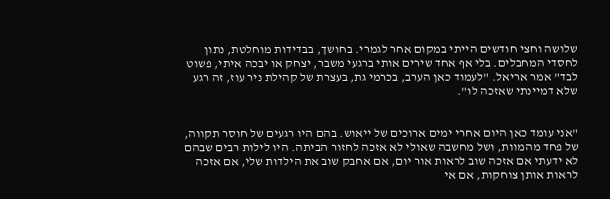שלושה וחצי חודשים הייתי במקום אחר לגמרי. בחושך, בבדידות מוחלטת, נתון לחסדי המחבלים. בלי אף אחד שירים אותי ברגעי משבר, יצחק או יבכה איתי, פשוט לבד" אמר אריאל. "לעמוד כאן הערב, בכרמי גת, בעצרת של קהילת ניר עוז, זה רגע שלא דמיינתי שאזכה לו".


"אני עומד כאן היום אחרי ימים ארוכים של ייאוש. בהם היו רגעים של חוסר תקווה, של פחד מהמוות, ושל מחשבה שאולי לא אזכה לחזור הביתה. היו לילות רבים שבהם לא ידעתי אם אזכה שוב לראות אור יום, אם אחבק שוב את הילדות שלי, אם אזכה לראות אותן צוחקות, אם אי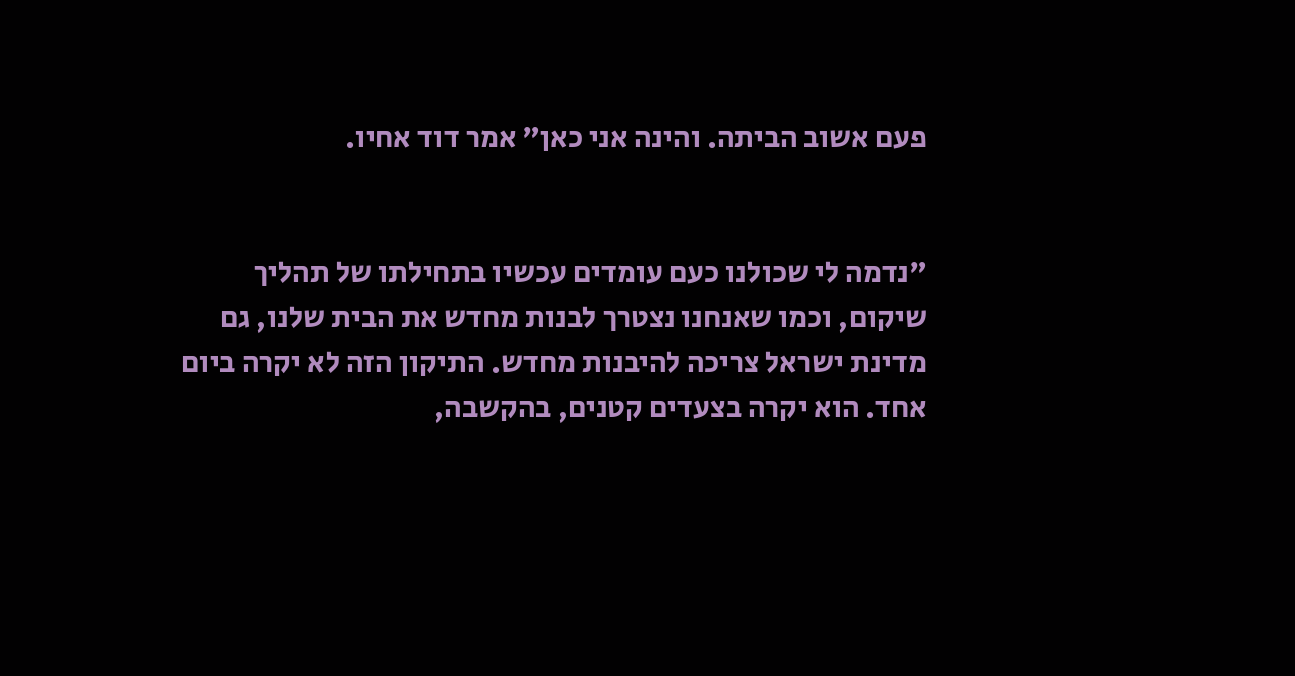פעם אשוב הביתה. והינה אני כאן" אמר דוד אחיו.


"נדמה לי שכולנו כעם עומדים עכשיו בתחילתו של תהליך שיקום, וכמו שאנחנו נצטרך לבנות מחדש את הבית שלנו, גם מדינת ישראל צריכה להיבנות מחדש. התיקון הזה לא יקרה ביום אחד. הוא יקרה בצעדים קטנים, בהקשבה,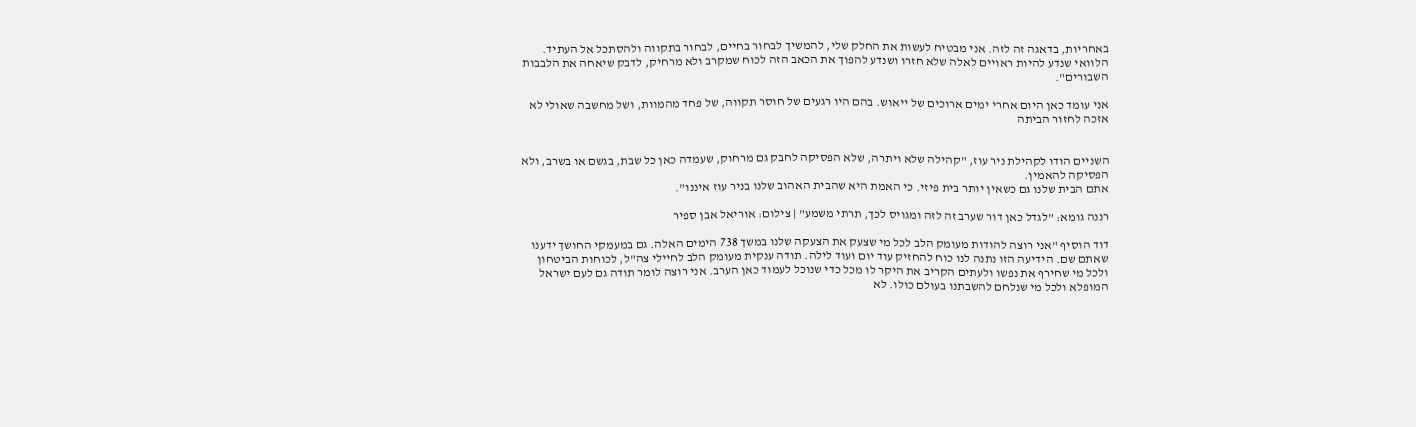באחריות, בדאגה זה לזה. אני מבטיח לעשות את החלק שלי, להמשיך לבחור בחיים, לבחור בתקווה ולהסתכל אל העתיד. הלוואי שנדע להיות ראויים לאלה שלא חזרו ושנדע להפוך את הכאב הזה לכוח שמקרב ולא מרחיק, לדבק שיאחה את הלבבות השבורים".

אני עומד כאן היום אחרי ימים ארוכים של ייאוש. בהם היו רגעים של חוסר תקווה, של פחד מהמוות, ושל מחשבה שאולי לא אזכה לחזור הביתה


השניים הודו לקהילת ניר עוז, "קהילה שלא ויתרה, שלא הפסיקה לחבק גם מרחוק, שעמדה כאן כל שבת, בגשם או בשרב, ולא הפסיקה להאמין.
אתם הבית שלנו גם כשאין יותר בית פיזי. כי האמת היא שהבית האהוב שלנו בניר עוז איננו".

רננה גומא: "לגדל כאן דור שערב זה לזה ומגויס לכך, תרתי משמע" | צילום: אוריאל אבן ספיר

דוד הוסיף "אני רוצה להודות מעומק הלב לכל מי שצעק את הצעקה שלנו במשך 738 הימים האלה. גם במעמקי החושך ידענו שאתם שם. הידיעה הזו נתנה לנו כוח להחזיק עוד יום ועוד לילה. תודה ענקית מעומק הלב לחיילי צה"ל, לכוחות הביטחון ולכל מי שחירף את נפשו ולעתים הקריב את היקר לו מכל כדי שנוכל לעמוד כאן הערב. אני רוצה לומר תודה גם לעם ישראל המופלא ולכל מי שנלחם להשבתנו בעולם כולו. לא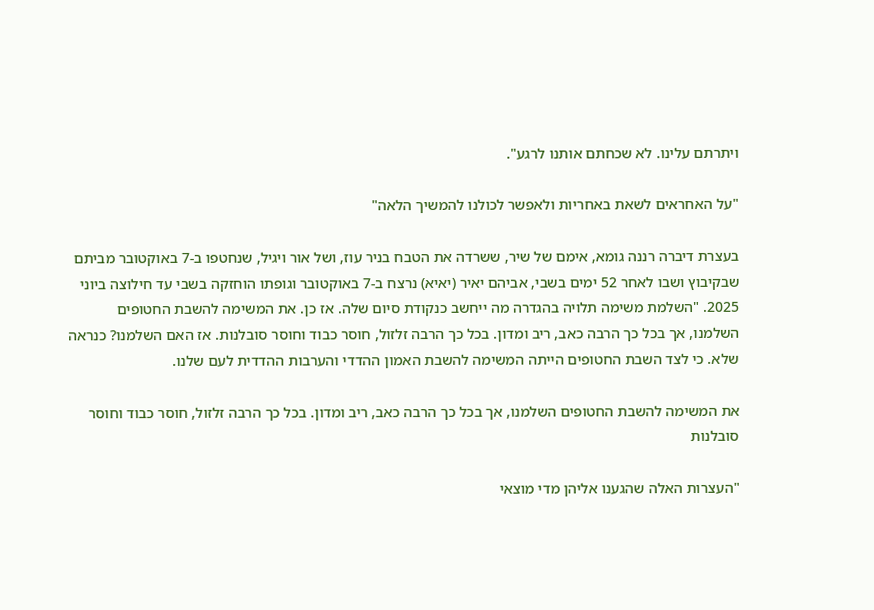ויתרתם עלינו. לא שכחתם אותנו לרגע".

"על האחראים לשאת באחריות ולאפשר לכולנו להמשיך הלאה"

בעצרת דיברה רננה גומא, אימם של שיר, ששרדה את הטבח בניר עוז, ושל אור ויגיל, שנחטפו ב-7 באוקטובר מביתם שבקיבוץ ושבו לאחר 52 ימים בשבי, אביהם יאיר (יאיא) נרצח ב-7 באוקטובר וגופתו הוחזקה בשבי עד חילוצה ביוני 2025. "השלמת משימה תלויה בהגדרה מה ייחשב כנקודת סיום שלה. אז כן. את המשימה להשבת החטופים השלמנו, אך בכל כך הרבה כאב, ריב ומדון. בכל כך הרבה זלזול, חוסר כבוד וחוסר סובלנות. אז האם השלמנו? כנראה שלא. כי לצד השבת החטופים הייתה המשימה להשבת האמון ההדדי והערבות ההדדית לעם שלנו.

את המשימה להשבת החטופים השלמנו, אך בכל כך הרבה כאב, ריב ומדון. בכל כך הרבה זלזול, חוסר כבוד וחוסר סובלנות

"העצרות האלה שהגענו אליהן מדי מוצאי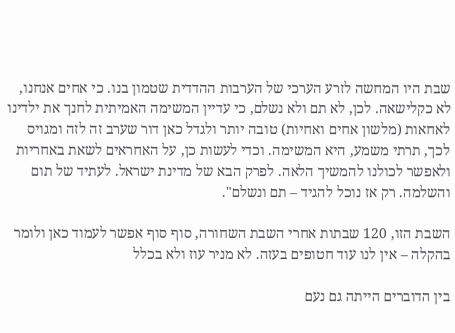שבת היו המחשה לזרע הערכי של הערבות ההדדית שטמון בנו. כי אחים אנחנו, לא כקלישאה. לכן, לא תם ולא נשלם, כי עדיין המשימה האמיתית לחנך את ילדינו לאחאות (מלשון אחים ואחיות) טובה יותר ולגדל כאן דור שערב זה לזה ומגויס לכך, תרתי משמע, היא המשימה. וכדי לעשות כן, על האחראים לשאת באחריות ולאפשר לכולנו להמשיך הלאה. לפרק הבא של מדינת ישראל. לעתיד של תום והשלמה. רק אז נוכל להגיד – תם ונשלם".

השבת הזו, 120 שבתות אחרי השבת השחורה, סוף סוף אפשר לעמוד כאן ולומר בהקלה – אין לנו עוד חטופים בעזה. לא מניר עוז ולא בכלל

בין הדוברים הייתה גם נעם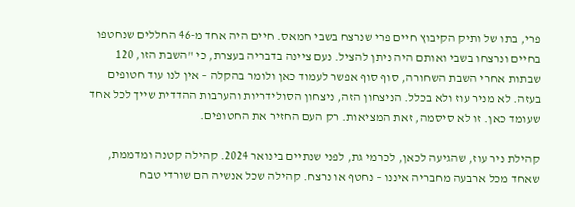פרי, בתו של ותיק הקיבוץ חיים פרי שנרצח בשבי חמאס. חיים היה אחד מ-46 החללים שנחטפו בחיים ונרצחו בשבי ואותם היה ניתן להציל. נעם ציינה בדבריה בעצרת, כי "השבת הזו, 120 שבתות אחרי השבת השחורה, סוף סוף אפשר לעמוד כאן ולומר בהקלה – אין לנו עוד חטופים בעזה. לא מניר עוז ולא בכלל. הניצחון הזה, ניצחון הסולידריות והערבות ההדדית שייך לכל אחד שעומד כאן. זו לא סיסמה, זאת המציאות. רק העם החזיר את החטופים.

קהילת ניר עוז, שהגיעה לכאן, לכרמי גת, לפני שנתיים בינואר 2024. קהילה קטנה ומדממת, שאחד מכל ארבעה מחבריה איננו – נחטף או נרצח. קהילה שכל אנשיה הם שורדי טבח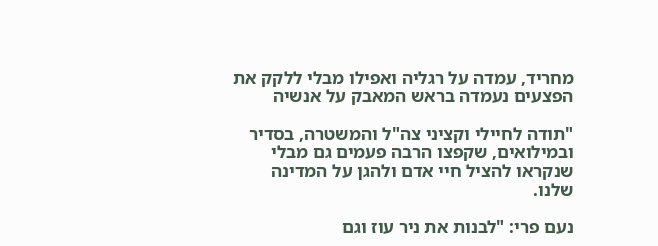מחריד, עמדה על רגליה ואפילו מבלי ללקק את הפצעים נעמדה בראש המאבק על אנשיה

"תודה לחיילי וקציני צה"ל והמשטרה, בסדיר ובמילואים, שקפצו הרבה פעמים גם מבלי שנקראו להציל חיי אדם ולהגן על המדינה שלנו.

נעם פרי: "לבנות את ניר עוז וגם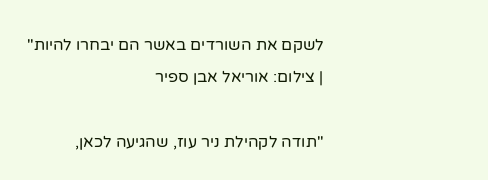לשקם את השורדים באשר הם יבחרו להיות" | צילום: אוריאל אבן ספיר

"תודה לקהילת ניר עוז, שהגיעה לכאן,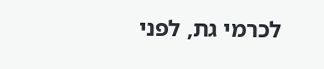לכרמי גת, לפני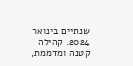שנתיים בינואר 2024. קהילה קטנה ומדממת,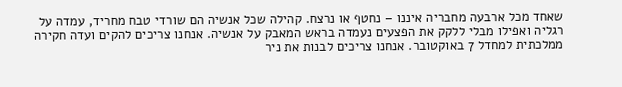שאחד מכל ארבעה מחבריה איננו – נחטף או נרצח. קהילה שכל אנשיה הם שורדי טבח מחריד, עמדה על רגליה ואפילו מבלי ללקק את הפצעים נעמדה בראש המאבק על אנשיה. אנחנו צריכים להקים ועדה חקירה ממלכתית למחדל 7 באוקטובר. אנחנו צריכים לבנות את ניר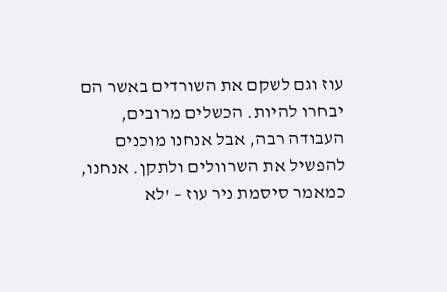עוז וגם לשקם את השורדים באשר הם יבחרו להיות. הכשלים מרובים, העבודה רבה, אבל אנחנו מוכנים להפשיל את השרוולים ולתקן. אנחנו, כמאמר סיסמת ניר עוז – 'לא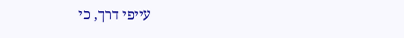עייפי דרך, כי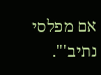אם מפלסי נתיב'".